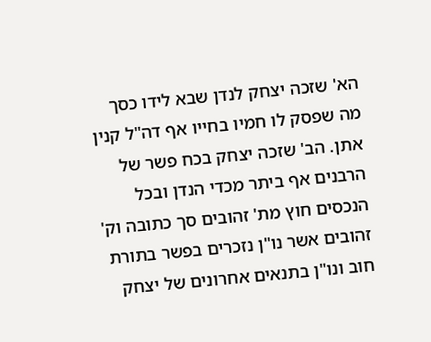הא' שזכה יצחק לנדן שבא לידו כסך מה שפסק לו חמיו בחייו אף דה"ל קנין אתן. הב' שזכה יצחק בכח פשר של הרבנים אף ביתר מכדי הנדן ובכל הנכסים חוץ מת' זהובים סך כתובה וק' זהובים אשר נו"ן נזכרים בפשר בתורת חוב ונו"ן בתנאים אחרונים של יצחק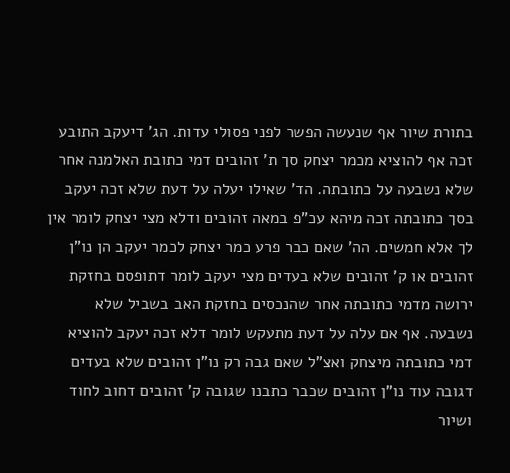בתורת שיור אף שנעשה הפשר לפני פסולי עדות. הג' דיעקב התובע זכה אף להוציא מכמר יצחק סך ת' זהובים דמי כתובת האלמנה אחר שלא נשבעה על כתובתה. הד' שאילו יעלה על דעת שלא זכה יעקב בסך כתובתה זכה מיהא עכ"פ במאה זהובים ודלא מצי יצחק לומר אין לך אלא חמשים. הה' שאם כבר פרע כמר יצחק לכמר יעקב הן נו"ן זהובים או ק' זהובים שלא בעדים מצי יעקב לומר דתופסם בחזקת ירושה מדמי כתובתה אחר שהנכסים בחזקת האב בשביל שלא נשבעה. אף אם עלה על דעת מתעקש לומר דלא זכה יעקב להוציא דמי כתובתה מיצחק ואצ"ל שאם גבה רק נו"ן זהובים שלא בעדים דגובה עוד נו"ן זהובים שכבר כתבנו שגובה ק' זהובים דחוב לחוד ושיור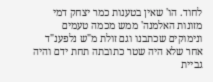לחוד. הו' שאין בטענות כמר יצחק דמי מזונות האלמנה' ממש מכמה טעמים ונימוקים שכתבנו וגם זולת מ"ש נלפענ"ד אחר שלא היה שטר כתובתה תחת ידם והיה גביית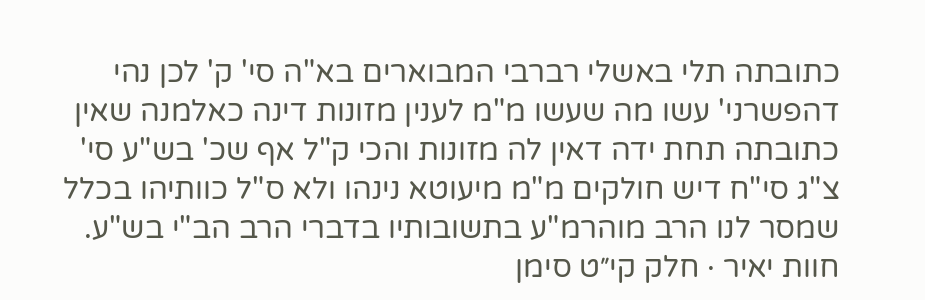כתובתה תלי באשלי רברבי המבוארים בא"ה סי' ק' לכן נהי דהפשרני' עשו מה שעשו מ"מ לענין מזונות דינה כאלמנה שאין כתובתה תחת ידה דאין לה מזונות והכי ק"ל אף שכ' בש"ע סי' צ"ג סי"ח דיש חולקים מ"מ מיעוטא נינהו ולא ס"ל כוותיהו בכלל שמסר לנו הרב מוהרמ"ע בתשובותיו בדברי הרב הב"י בש"ע.
חוות יאיר · חלק קי״ט סימן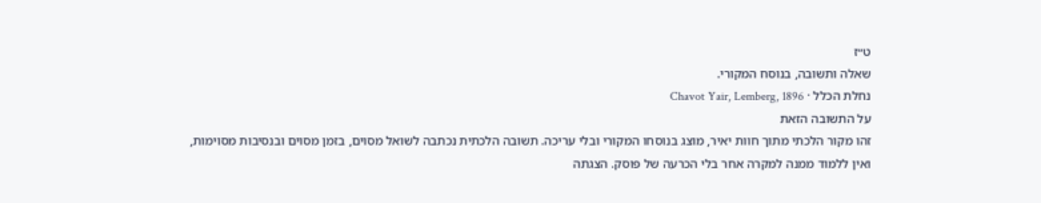ט״ז
שאלה ותשובה, בנוסח המקורי.
נחלת הכלל · Chavot Yair, Lemberg, 1896
על התשובה הזאת
זהו מקור הלכתי מתוך חוות יאיר, מוצג בנוסחו המקורי ובלי עריכה. תשובה הלכתית נכתבה לשואל מסוים, בזמן מסוים ובנסיבות מסוימות, ואין ללמוד ממנה למקרה אחר בלי הכרעה של פוסק. הצגתה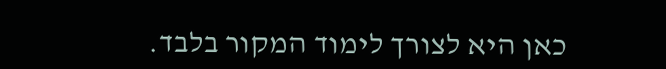כאן היא לצורך לימוד המקור בלבד.